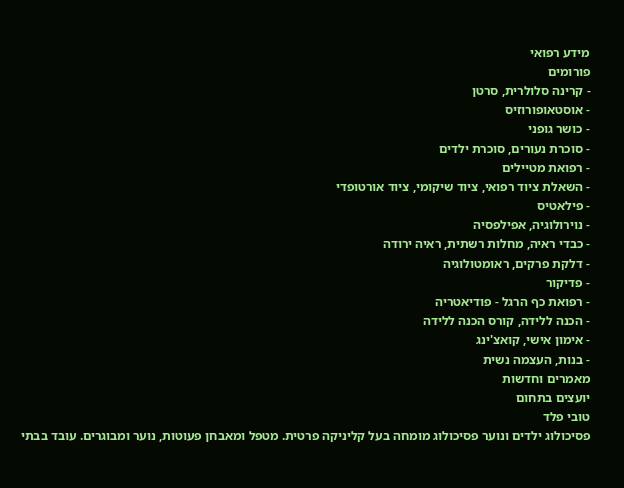מידע רפואי
פורומים
- קרינה סלולרית, סרטן
- אוסטאופורוזיס
- כושר גופני
- סוכרת נעורים, סוכרת ילדים
- רפואת מטיילים
- השאלת ציוד רפואי, ציוד שיקומי, ציוד אורטופדי
- פילאטיס
- נוירולוגיה, אפילפסיה
- כבדי ראיה, מחלות רשתית, ראיה ירודה
- דלקת פרקים, ראומטולוגיה
- פדיקור
- רפואת כף הרגל - פודיאטריה
- הכנה ללידה, קורס הכנה ללידה
- אימון אישי, קואצ'ינג
- בנות, העצמה נשית
מאמרים וחדשות
יועצים בתחום
טובי פלד
פסיכולוג ילדים ונוער פסיכולוג מומחה בעל קליניקה פרטית. מטפל ומאבחן פעוטות, נוער ומבוגרים. עובד בבתי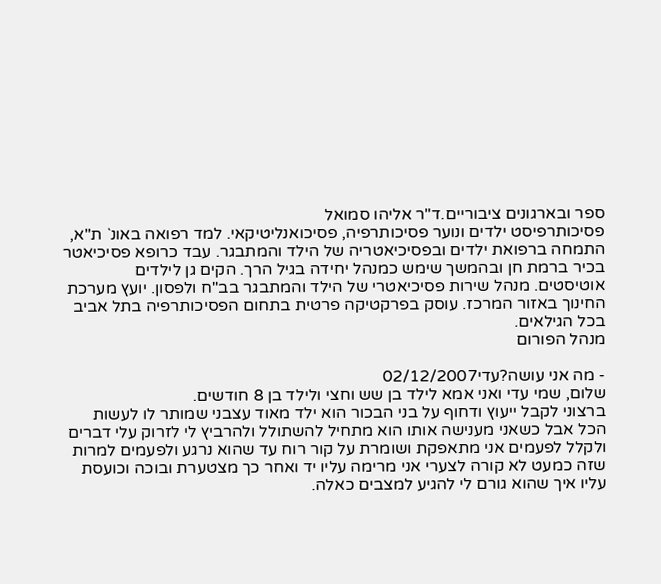ספר ובארגונים ציבוריים.ד"ר אליהו סמואל
פסיכותרפיסט ילדים ונוער פסיכותרפיה, פסיכואנליטיקאי. למד רפואה באונ` ת"א, התמחה ברפואת ילדים ובפסיכיאטריה של הילד והמתבגר. עבד כרופא פסיכיאטר בכיר ברמת חן ובהמשך שימש כמנהל יחידה בגיל הרך. הקים גן לילדים אוטיסטים. מנהל שירות פסיכיאטרי של הילד והמתבגר בב"ח ולפסון. יועץ מערכת החינוך באזור המרכז. עוסק בפרקטיקה פרטית בתחום הפסיכותרפיה בתל אביב בכל הגילאים.
מנהל הפורום

- מה אני עושה?עדי02/12/2007
שלום, שמי עדי ואני אמא לילד בן שש וחצי ולילד בן 8 חודשים.
ברצוני לקבל ייעוץ ודחוף על בני הבכור הוא ילד מאוד עצבני שמותר לו לעשות הכל אבל כשאני מענישה אותו הוא מתחיל להשתולל ולהרביץ לי לזרוק עלי דברים ולקלל לפעמים אני מתאפקת ושומרת על קור רוח עד שהוא נרגע ולפעמים למרות שזה כמעט לא קורה לצערי אני מרימה עליו יד ואחר כך מצטערת ובוכה וכועסת עליו איך שהוא גורם לי להגיע למצבים כאלה.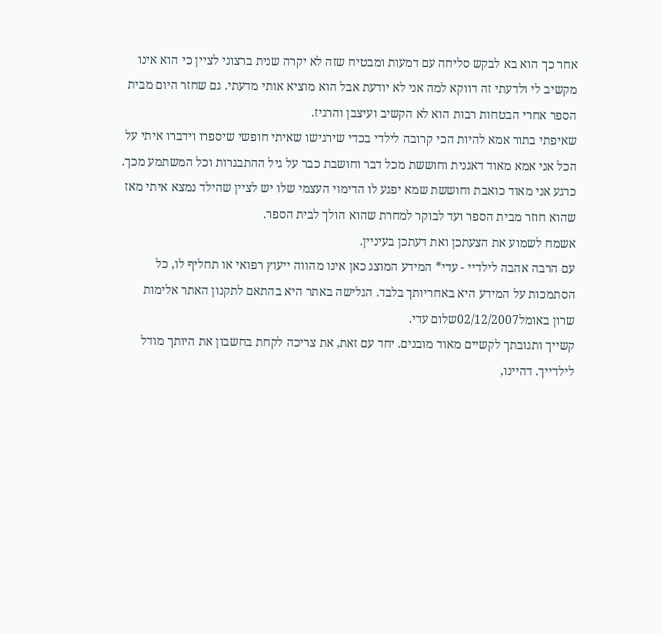אחר כך הוא בא לבקש סליחה עם דמעות ומבטיח שזה לא יקרה שנית ברצוני לציין כי הוא אינו מקשיב לי ולדעתי זה דווקא למה אני לא יודעת אבל הוא מוציא אותי מדעתי. גם שחזר היום מבית הספר אחרי הבטחות רבות הוא לא הקשיב ועיצבן והרגיז.
שאיפתי בתור אמא להיות הכי קרובה לילדי בכדי שירגישו שאיתי חופשי שיספרו וידברו איתי על הכל אני אמא מאוד דאגנית וחוששת מכל דבר וחושבת כבר על גיל ההתבגרות וכל המשתמע מכך.
כרגע אני מאוד כואבת וחוששת שמא יפגע לו הדימוי העצמי שלו יש לציין שהילד נמצא איתי מאז שהוא חוזר מבית הספר ועד לבוקר למחרת שהוא הולך לבית הספר.
אשמח לשמוע את הצעתכן ואת דעתכן בעיניין.
עם הרבה אהבה לילדיי - עדי* המידע המוצג כאן אינו מהווה ייעוץ רפואי או תחליף לו, כל הסתמכות על המידע היא באחריותך בלבד. הגלישה באתר היא בהתאם לתקנון האתר אלימות
שרון באומל02/12/2007שלום עדי.
קשייך ותגובתך לקשיים מאוד מובנים. יחד עם זאת, את צריכה לקחת בחשבון את היותך מודל לילדייך. דהיינו,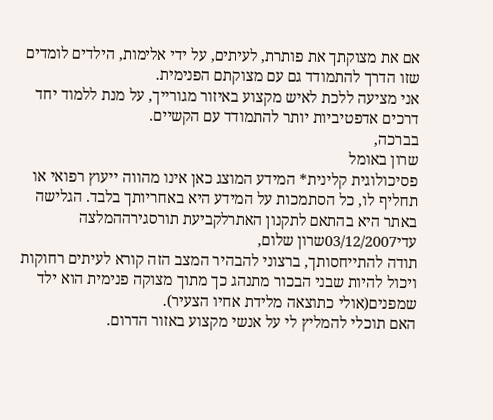אם את מצוקתך את פותרת, לעיתים, על ידי אלימות, הילדים לומדים שזו הדרך להתמודד גם עם מצוקתם הפנימית.
אני מציעה ללכת לאיש מקצוע באיזור מגורייך, על מנת ללמוד יחד דרכים אדפטיביות יותר להתמודד עם הקשיים.
בברכה,
שרון באומל
פסיכולוגית קלינית* המידע המוצג כאן אינו מהווה ייעוץ רפואי או תחליף לו, כל הסתמכות על המידע היא באחריותך בלבד. הגלישה באתר היא בהתאם לתקנון האתרלקביעת תורסגירההמלצה
עדי03/12/2007שרון שלום,
תודה להתייחסותך, ברצוני להבהיר המצב הזה קורא לעיתים רחוקות ויכול להיות שבני הבכור מתנהג כך מתוך מצוקה פנימית הוא ילד שמפנים(אולי כתוצאה מלידת אחיו הצעיר).
האם תוכלי להמליץ לי על אנשי מקצוע באזור הדרום.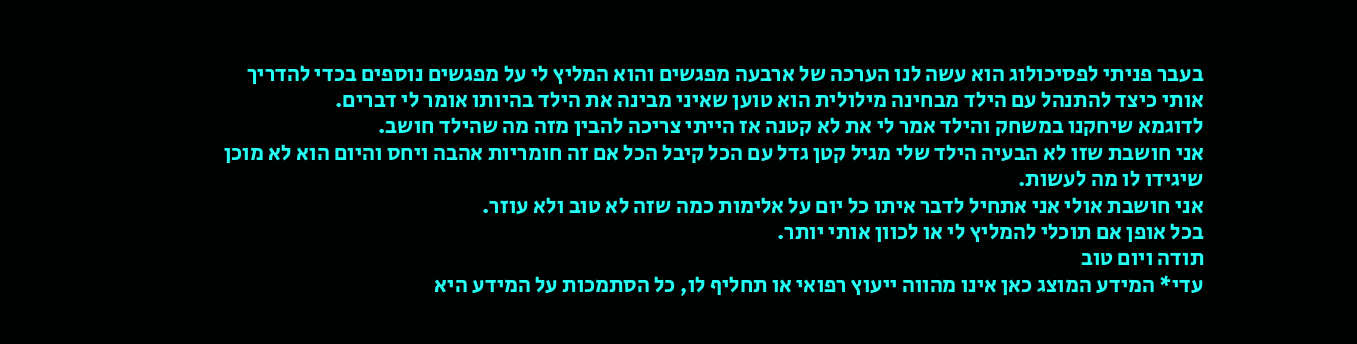בעבר פניתי לפסיכולוג הוא עשה לנו הערכה של ארבעה מפגשים והוא המליץ לי על מפגשים נוספים בכדי להדריך אותי כיצד להתנהל עם הילד מבחינה מילולית הוא טוען שאיני מבינה את הילד בהיותו אומר לי דברים.
לדוגמא שיחקנו במשחק והילד אמר לי את לא קטנה אז הייתי צריכה להבין מזה מה שהילד חושב.
אני חושבת שזו לא הבעיה הילד שלי מגיל קטן גדל עם הכל קיבל הכל אם זה חומריות אהבה ויחס והיום הוא לא מוכן שיגידו לו מה לעשות.
אני חושבת אולי אני אתחיל לדבר איתו כל יום על אלימות כמה שזה לא טוב ולא עוזר.
בכל אופן אם תוכלי להמליץ לי או לכוון אותי יותר.
תודה ויום טוב
עדי* המידע המוצג כאן אינו מהווה ייעוץ רפואי או תחליף לו, כל הסתמכות על המידע היא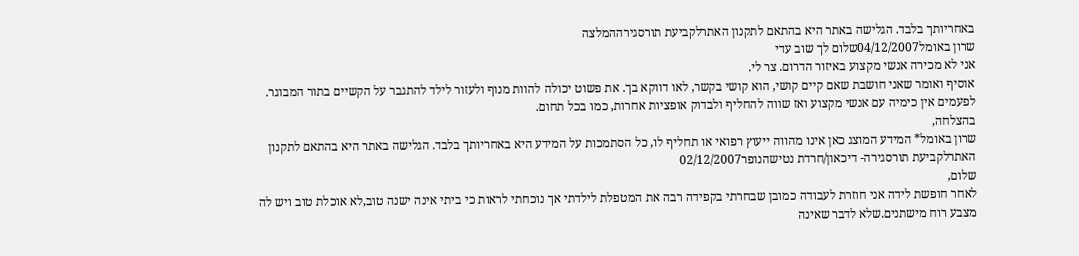באחריותך בלבד. הגלישה באתר היא בהתאם לתקנון האתרלקביעת תורסגירההמלצה
שרון באומל04/12/2007שלום לך שוב עדי
אני לא מכירה אנשי מקצוע באיזור הדרום. צר לי.
אוסיף ואומר שאני חושבת שאם קיים קושי, הוא קושי בקשר, לאו דווקא בך. את פשוט יכולה להוות מנוף ולעזור לילד להתגבר על הקשיים בתור המבוגר.
לפעמים אין כימיה עם אנשי מקצוע ואז שווה להחליף ולבדוק אופציות אחרות, כמו בכל תחום.
בהצלחה,
שרון באומל* המידע המוצג כאן אינו מהווה ייעוץ רפואי או תחליף לו, כל הסתמכות על המידע היא באחריותך בלבד. הגלישה באתר היא בהתאם לתקנון האתרלקביעת תורסגירה- דיכאון/חרדת נטישהנופר02/12/2007
שלום,
לאחר חופשת לידה אני חוזרת לעבודה כמובן שבחרתי בקפידה רבה את המטפלת לילדתי אך נוכחתי לראות כי ביתי אינה ישנה טוב,לא אוכלת טוב ויש לה מצבע רוח מישתנים.שלא לדבר שאינה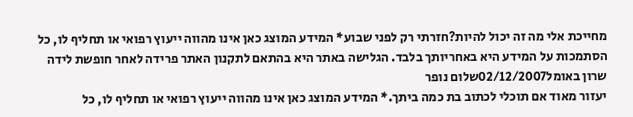מחייכת אלי מה זה יכול להיות?חזרתי רק לפני שבוע* המידע המוצג כאן אינו מהווה ייעוץ רפואי או תחליף לו, כל הסתמכות על המידע היא באחריותך בלבד. הגלישה באתר היא בהתאם לתקנון האתר פרידה לאחר חופשת לידה
שרון באומל02/12/2007שלום נופר
יעזור מאוד אם תוכלי לכתוב בת כמה ביתך.* המידע המוצג כאן אינו מהווה ייעוץ רפואי או תחליף לו, כל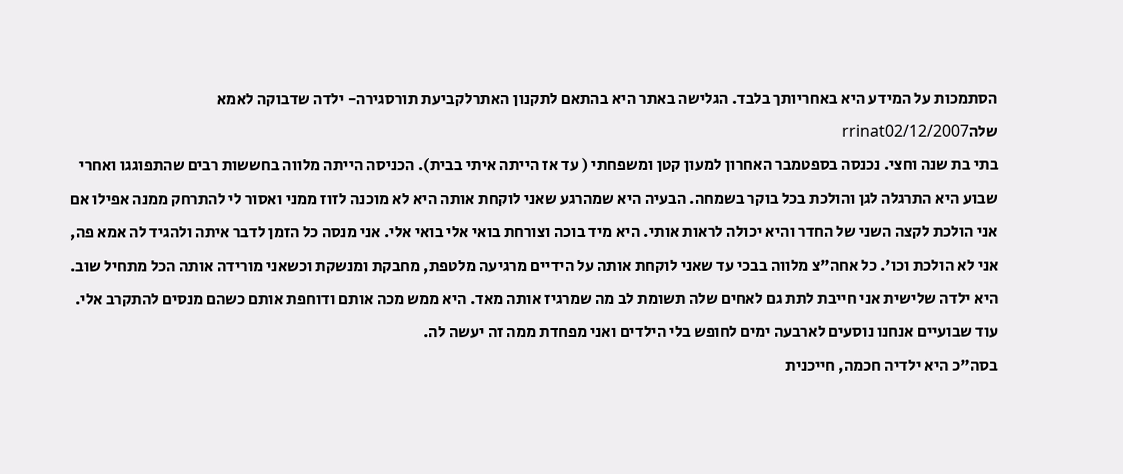הסתמכות על המידע היא באחריותך בלבד. הגלישה באתר היא בהתאם לתקנון האתרלקביעת תורסגירה- ילדה שדבוקה לאמא שלהrrinat02/12/2007
בתי בת שנה וחצי. נכנסה בספטמבר האחרון למעון קטן ומשפחתי ( עד אז הייתה איתי בבית). הכניסה הייתה מלווה בחששות רבים שהתפוגגו ואחרי שבוע היא התרגלה לגן והולכת בכל בוקר בשמחה. הבעיה היא שמהרגע שאני לוקחת אותה היא לא מוכנה לזוז ממני ואסור לי להתרחק ממנה אפילו אם אני הולכת לקצה השני של החדר והיא יכולה לראות אותי. היא מיד בוכה וצורחת בואי אלי בואי אלי. אני מנסה כל הזמן לדבר איתה ולהגיד לה אמא פה, אני לא הולכת וכו'. כל אחה"צ מלווה בבכי עד שאני לוקחת אותה על הידיים מרגיעה מלטפת, מחבקת ומנשקת וכשאני מורידה אותה הכל מתחיל שוב. היא ילדה שלישית אני חייבת לתת גם לאחים שלה תשומת לב מה שמרגיז אותה מאד. היא ממש מכה אותם ודוחפת אותם כשהם מנסים להתקרב אלי. עוד שבועיים אנחנו נוסעים לארבעה ימים לחופש בלי הילדים ואני מפחדת ממה זה יעשה לה.
בסה"כ היא ילדיה חכמה, חייכנית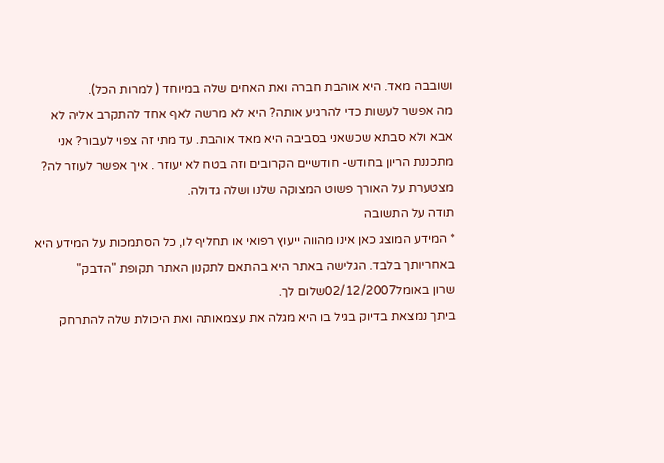ושובבה מאד. היא אוהבת חברה ואת האחים שלה במיוחד ( למרות הכל).
מה אפשר לעשות כדי להרגיע אותה? היא לא מרשה לאף אחד להתקרב אליה לא אבא ולא סבתא שכשאני בסביבה היא מאד אוהבת. עד מתי זה צפוי לעבור? אני מתכננת הריון בחודש- חודשיים הקרובים וזה בטח לא יעוזר . איך אפשר לעוזר לה?
מצטערת על האורך פשוט המצוקה שלנו ושלה גדולה.
תודה על התשובה
* המידע המוצג כאן אינו מהווה ייעוץ רפואי או תחליף לו, כל הסתמכות על המידע היא באחריותך בלבד. הגלישה באתר היא בהתאם לתקנון האתר תקופת "הדבק"
שרון באומל02/12/2007שלום לך.
ביתך נמצאת בדיוק בגיל בו היא מגלה את עצמאותה ואת היכולת שלה להתרחק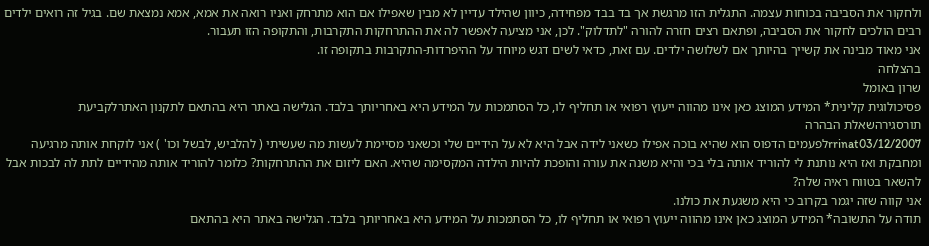ולחקור את הסביבה בכוחות עצמה. התגלית הזו מרגשת אך בד בבד מפחידה, כיוון שהילד עדיין לא מבין שאפילו אם הוא מתרחק ואניו רואה את אמא, אמא נמצאת שם. בגיל זה רואים ילדים רבים הולכים לחקור את הסביבה, ופתאם רצים חזרה להורה "לתדלוק". לכן, אני מציעה לאפשר לה את ההתרחקות התקרבות, והתקופה הזו תעבור.
אני מאוד מבינה את קשייך בהיותך אם לשלושה ילדים. עם זאת, כדאי לשים דגש מיוחד על ההיפרדות-התקרבות בתקופה זו.
בהצלחה
שרון באומל
פסיכולוגית קלינית* המידע המוצג כאן אינו מהווה ייעוץ רפואי או תחליף לו, כל הסתמכות על המידע היא באחריותך בלבד. הגלישה באתר היא בהתאם לתקנון האתרלקביעת תורסגירהשאלת הבהרה
rrinat03/12/2007לפעמים הדפוס הוא שהיא בוכה אפילו כשאני לידה אבל היא לא על הידיים שלי וכשאני מסיימת לעשות מה שעשיתי ( להלביש, לבשל וכו' ) אני לוקחת אותה מרגיעה ומחבקת ואז היא נותנת לי להוריד אותה בלי בכי והיא משנה את עורה והופכת להיות הילדה המקסימה שהיא. האם ליזום את ההתרחקות? כלומר להוריד אותה מהידיים לתת לה לבכות אבל להשאר בטווח ראיה שלה?
אני קווה שזה יגמר בקרוב כי היא משגעת את כולנו.
תודה על התשובה* המידע המוצג כאן אינו מהווה ייעוץ רפואי או תחליף לו, כל הסתמכות על המידע היא באחריותך בלבד. הגלישה באתר היא בהתאם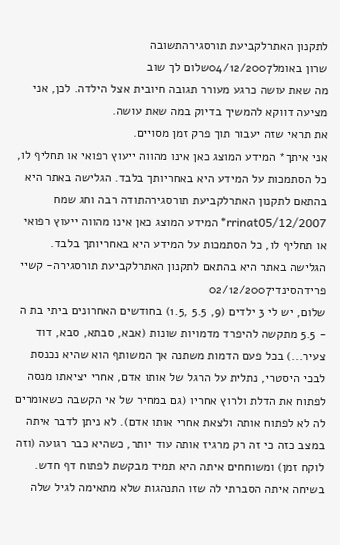לתקנון האתרלקביעת תורסגירהתשובה
שרון באומל04/12/2007שלום לך שוב
מה שאת עושה כרגע מעורר תגובה חיובית אצל הילדה. לכן, אני מציעה דווקא להמשיך בדיוק במה שאת עושה.
את תראי שזה יעבור תוך פרק זמן מסויים.
אני איתך* המידע המוצג כאן אינו מהווה ייעוץ רפואי או תחליף לו, כל הסתמכות על המידע היא באחריותך בלבד. הגלישה באתר היא בהתאם לתקנון האתרלקביעת תורסגירהתודה רבה וחג שמח
rrinat05/12/2007* המידע המוצג כאן אינו מהווה ייעוץ רפואי או תחליף לו, כל הסתמכות על המידע היא באחריותך בלבד. הגלישה באתר היא בהתאם לתקנון האתרלקביעת תורסגירה- קשיי פרידהסינדי02/12/2007
שלום, יש לי 3 ילדים (9, 5.5 ,1.5) בחודשים האחרונים ביתי בת ה - 5.5 מתקשה להיפרד מדמויות שונות (אבא, סבתא, סבא, דוד צעיר...) בכל פעם הדמות משתנה אך המשותף הוא שהיא נכנסת לבכי היסטרי, נתלית על הרגל של אותו אדם, אחרי יציאתו מנסה לפתוח את הדלת ולרוץ אחריו (גם במחיר של אי הקשבה כשאומרים לה לא לפתוח אותה ולצאת אחרי אותו אדם). לא ניתן לדבר איתה במצב כזה כי זה רק מרגיז אותה עוד יותר, כשהיא כבר רגועה (וזה לוקח זמן) ומשוחחים איתה היא תמיד מבקשת לפתוח דף חדש. בשיחה איתה הסברתי לה שזו התנהגות שלא מתאימה לגיל שלה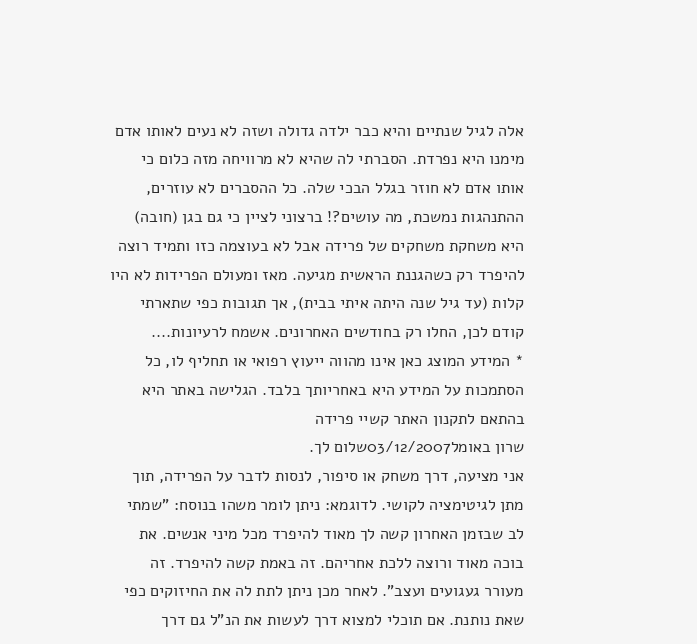אלה לגיל שנתיים והיא כבר ילדה גדולה ושזה לא נעים לאותו אדם מימנו היא נפרדת. הסברתי לה שהיא לא מרוויחה מזה כלום כי אותו אדם לא חוזר בגלל הבכי שלה. כל ההסברים לא עוזרים, ההתנהגות נמשכת, מה עושים?! ברצוני לציין כי גם בגן (חובה) היא משחקת משחקים של פרידה אבל לא בעוצמה כזו ותמיד רוצה להיפרד רק כשהגננת הראשית מגיעה. מאז ומעולם הפרידות לא היו קלות (עד גיל שנה היתה איתי בבית), אך תגובות כפי שתארתי קודם לכן, החלו רק בחודשים האחרונים. אשמח לרעיונות....
* המידע המוצג כאן אינו מהווה ייעוץ רפואי או תחליף לו, כל הסתמכות על המידע היא באחריותך בלבד. הגלישה באתר היא בהתאם לתקנון האתר קשיי פרידה
שרון באומל03/12/2007שלום לך.
אני מציעה, דרך משחק או סיפור, לנסות לדבר על הפרידה, תוך מתן לגיטימציה לקושי. לדוגמא: ניתן לומר משהו בנוסח: "שמתי לב שבזמן האחרון קשה לך מאוד להיפרד מכל מיני אנשים. את בוכה מאוד ורוצה ללכת אחריהם. זה באמת קשה להיפרד. זה מעורר געגועים ועצב". לאחר מכן ניתן לתת לה את החיזוקים כפי שאת נותנת. אם תוכלי למצוא דרך לעשות את הנ"ל גם דרך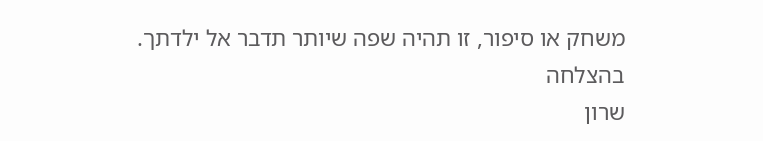משחק או סיפור, זו תהיה שפה שיותר תדבר אל ילדתך.
בהצלחה
שרון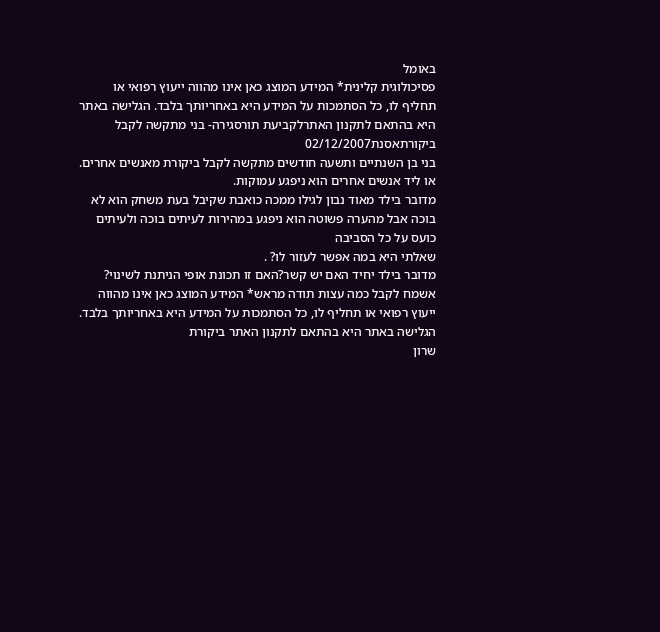באומל
פסיכולוגית קלינית* המידע המוצג כאן אינו מהווה ייעוץ רפואי או תחליף לו, כל הסתמכות על המידע היא באחריותך בלבד. הגלישה באתר היא בהתאם לתקנון האתרלקביעת תורסגירה- בני מתקשה לקבל ביקורתאסנת02/12/2007
בני בן השנתיים ותשעה חודשים מתקשה לקבל ביקורת מאנשים אחרים. או ליד אנשים אחרים הוא ניפגע עמוקות.
מדובר בילד מאוד נבון לגילו ממכה כואבת שקיבל בעת משחק הוא לא בוכה אבל מהערה פשוטה הוא ניפגע במהירות לעיתים בוכה ולעיתים כועס על כל הסביבה
שאלתי היא במה אפשר לעזור לו? .
מדובר בילד יחיד האם יש קשר?האם זו תכונת אופי הניתנת לשינוי?
אשמח לקבל כמה עצות תודה מראש* המידע המוצג כאן אינו מהווה ייעוץ רפואי או תחליף לו, כל הסתמכות על המידע היא באחריותך בלבד. הגלישה באתר היא בהתאם לתקנון האתר ביקורת
שרון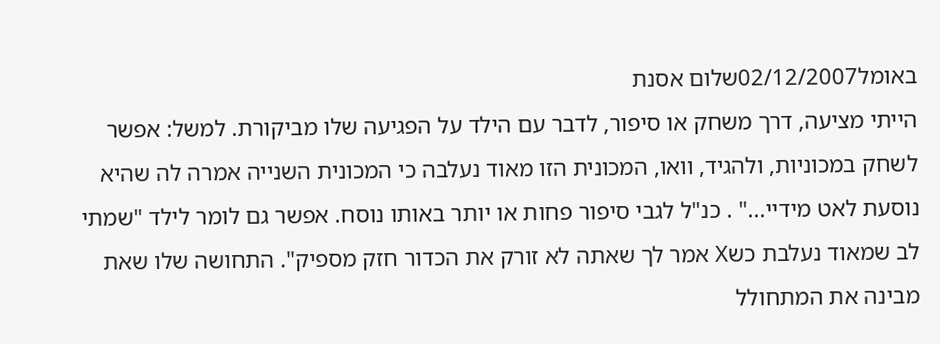באומל02/12/2007שלום אסנת
הייתי מציעה, דרך משחק או סיפור, לדבר עם הילד על הפגיעה שלו מביקורת. למשל: אפשר לשחק במכוניות, ולהגיד, וואו, המכונית הזו מאוד נעלבה כי המכונית השנייה אמרה לה שהיא נוסעת לאט מידיי..." . כנ"ל לגבי סיפור פחות או יותר באותו נוסח. אפשר גם לומר לילד "שמתי לב שמאוד נעלבת כשX אמר לך שאתה לא זורק את הכדור חזק מספיק". התחושה שלו שאת מבינה את המתחולל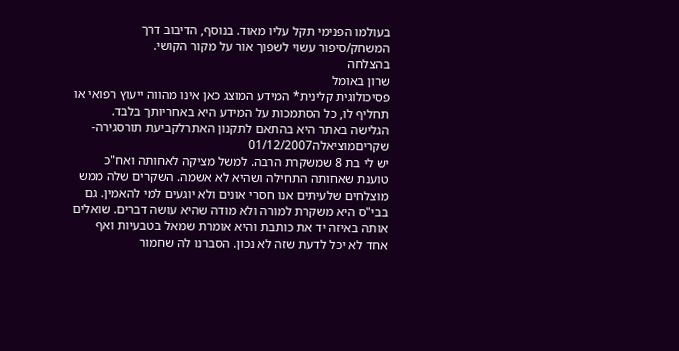בעולמו הפנימי תקל עליו מאוד. בנוסף, הדיבוב דרך המשחק/סיפור עשוי לשפוך אור על מקור הקושי.
בהצלחה
שרון באומל
פסיכולוגית קלינית* המידע המוצג כאן אינו מהווה ייעוץ רפואי או תחליף לו, כל הסתמכות על המידע היא באחריותך בלבד. הגלישה באתר היא בהתאם לתקנון האתרלקביעת תורסגירה- שקריםמוציאלה01/12/2007
יש לי בת 8 שמשקרת הרבה. למשל מציקה לאחותה ואח"כ טוענת שאחותה התחילה ושהיא לא אשמה. השקרים שלה ממש מוצלחים שלעיתים אנו חסרי אונים ולא יוגעים למי להאמין. גם בבי"ס היא משקרת למורה ולא מודה שהיא עושה דברים. שואלים אותה באיזה יד את כותבת והיא אומרת שמאל בטבעיות ואף אחד לא יכל לדעת שזה לא נכון. הסברנו לה שחמור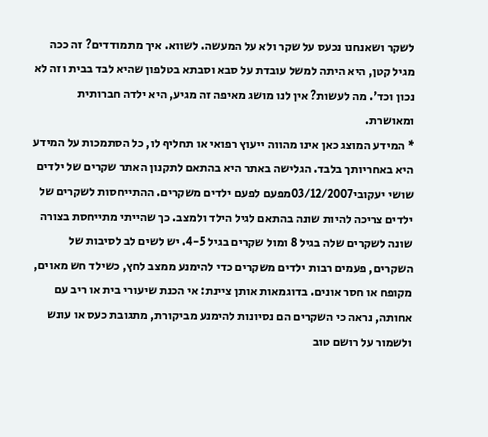לשקר ושאנחנו נכעס על שקר ולא על המעשה. לשווא. איך מתמודדים? זה ככה מגיל קטן, היא היתה למשל עובדת על סבא וסבתא בטלפון שהיא לבד בבית וזה לא נכון וכד'. מה לעשות? אין לנו מושג מאיפה זה מגיע, היא ילדה חברותית ומאושרת.
* המידע המוצג כאן אינו מהווה ייעוץ רפואי או תחליף לו, כל הסתמכות על המידע היא באחריותך בלבד. הגלישה באתר היא בהתאם לתקנון האתר שקרים של ילדים
שושי יעקובי03/12/2007מפעם לפעם ילדים משקרים. ההתייחסות לשקרים של ילדים צריכה להיות שונה בהתאם לגיל הילד ולמצב. כך שהייתי מתייחסת בצורה שונה לשקרים שלה בגיל 8 ומול שקרים בגיל 4-5. יש לשים לב לסיבות של השקרים, פעמים רבות ילדים משקרים כדי להימנע ממצב לחץ, כשילד חש מאוים, מקופח או חסר אונים. בדוגמאות אותן ציינת: אי הכנת שיעורי בית או ריב עם אחותה, נראה כי השקרים הם נסיונות להימנע מביקורת, מתגובת כעס או עונש ולשמור על רושם טוב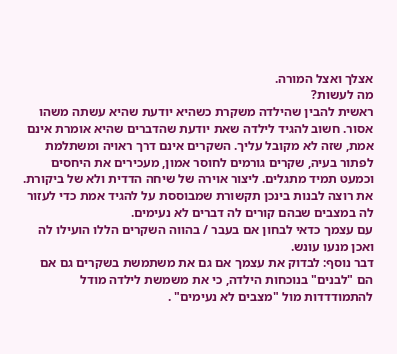אצלך ואצל המורה.
מה לעשות?
ראשית להבין שהילדה משקרת כשהיא יודעת שהיא עשתה משהו אסור. חשוב להגיד לילדה שאת יודעת שהדברים שהיא אומרת אינם אמת, שזה לא מקובל עליך. השקרים אינם דרך ראויה ומשתלמת לפתור בעיה, שקרים גורמים לחוסר אמון, מעכירים את היחסים וכמעט תמיד מתגלים. ליצור אוירה של שיחה הדדית ולא של ביקורת. את רוצה לבנות בינכן תקשורת שמבוססת על להגיד אמת כדי לעזור לה במצבים שבהם קורים לה דברים לא נעימים.
עם עצמך כדאי לבחון אם בעבר / בהווה השקרים הללו הועילו לה ואכן מנעו עונש.
דבר נוסף: לבדוק את עצמך אם גם את משתמשת בשקרים גם אם הם "לבנים" בנוכחות הילדה, כי את משמשת לילדה מודל להתמודדדות מול "מצבים לא נעימים" .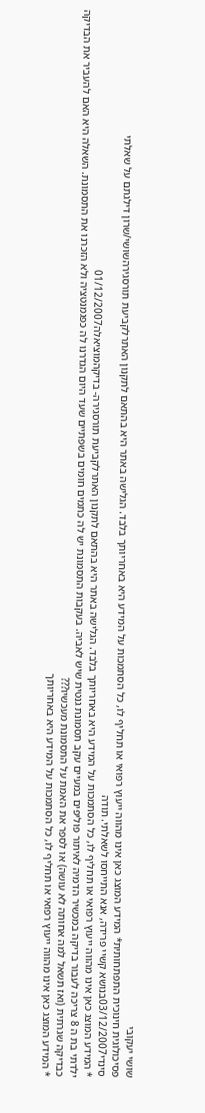שושי יעקובי
פסיכולוגית חינוכית התפתחותית* המידע המוצג כאן אינו מהווה ייעוץ רפואי או תחליף לו, כל הסתמכות על המידע היא באחריותך בלבד. הגלישה באתר היא בהתאם לתקנון האתרלקביעת תורסגירהשושי/שרון דילגתם על שאלתי
סינדי03/12/2007בנושא קשיי פרידה, אנא התייחסו לשאלתי. תודה
* המידע המוצג כאן אינו מהווה ייעוץ רפואי או תחליף לו, כל הסתמכות על המידע היא באחריותך בלבד. הגלישה באתר היא בהתאם לתקנון האתרלקביעת תורסגירה- בדיקהמוציאלה01/12/2007
ילדתי בת ה 8 צריכה לעבור בדיקה במכשיר הדמיה לאיתור פוליפים במעיים עקב תסמונת גנטית שיש לאביה. בעקבות התסמונת יש לה כתמים חומים בשפתיים שעד היום הגדרנו לה כפגמנטציה ולא הזכרנו את התסמונת. השאלה היא האם להעביר את הבדיקה כבדיקה שגרתית (ואז תשאל למה אחותה לא עושה) או לספר את האמת על התסמונת מעכשיו???
* המידע המוצג כאן אינו מהווה ייעוץ רפואי או תחליף לו, כל הסתמכות על המידע היא באחריותך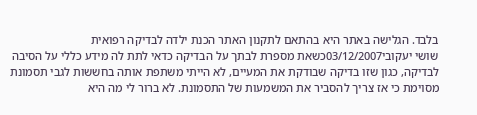בלבד. הגלישה באתר היא בהתאם לתקנון האתר הכנת ילדה לבדיקה רפואית
שושי יעקובי03/12/2007כשאת מספרת לבתך על הבדיקה כדאי לתת לה מידע כללי על הסיבה לבדיקה, כגון שזו בדיקה שבודקת את המעיים, לא הייתי משתפת אותה בחששות לגבי תסמונת מסוימת כי אז צריך להסביר את המשמעות של התסמונת. לא ברור לי מה היא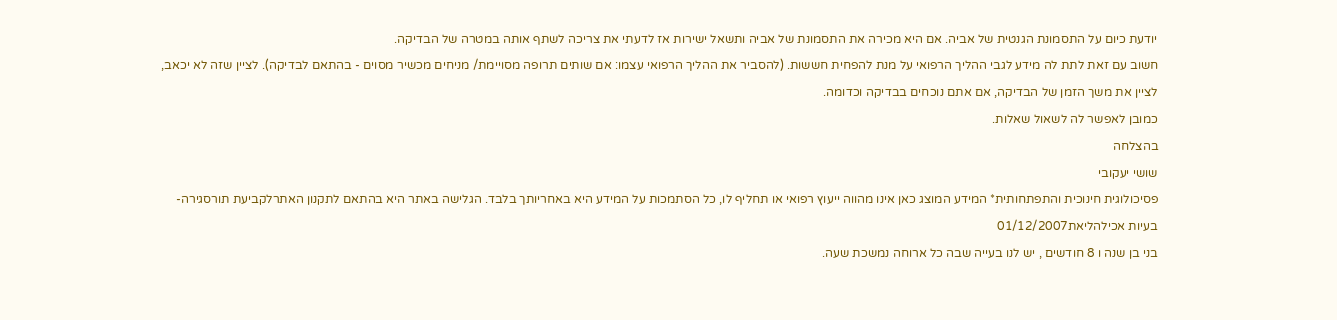יודעת כיום על התסמונת הגנטית של אביה. אם היא מכירה את התסמונת של אביה ותשאל ישירות אז לדעתי את צריכה לשתף אותה במטרה של הבדיקה.
חשוב עם זאת לתת לה מידע לגבי ההליך הרפואי על מנת להפחית חששות. (להסביר את ההליך הרפואי עצמו: אם שותים תרופה מסויימת/ מניחים מכשיר מסוים - בהתאם לבדיקה). לציין שזה לא יכאב, לציין את משך הזמן של הבדיקה, אם אתם נוכחים בבדיקה וכדומה.
כמובן לאפשר לה לשאול שאלות.
בהצלחה
שושי יעקובי
פסיכולוגית חינוכית והתפתחותית* המידע המוצג כאן אינו מהווה ייעוץ רפואי או תחליף לו, כל הסתמכות על המידע היא באחריותך בלבד. הגלישה באתר היא בהתאם לתקנון האתרלקביעת תורסגירה- בעיות אכילהליאת01/12/2007
בני בן שנה ו 8 חודשים , יש לנו בעייה שבה כל ארוחה נמשכת שעה.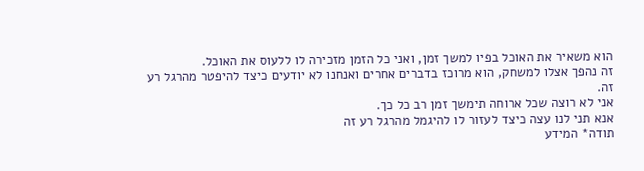הוא משאיר את האוכל בפיו למשך זמן, ואני כל הזמן מזכירה לו ללעוס את האוכל.
זה נהפך אצלו למשחק, הוא מרוכז בדברים אחרים ואנחנו לא יודעים כיצד להיפטר מהרגל רע זה.
אני לא רוצה שכל ארוחה תימשך זמן רב כל כך.
אנא תני לנו עצה כיצד לעזור לו להיגמל מהרגל רע זה
תודה* המידע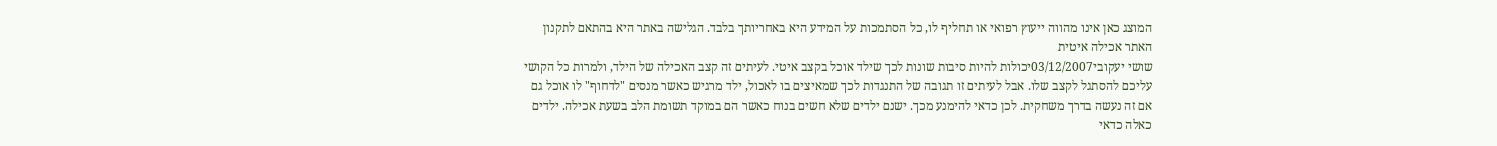המוצג כאן אינו מהווה ייעוץ רפואי או תחליף לו, כל הסתמכות על המידע היא באחריותך בלבד. הגלישה באתר היא בהתאם לתקנון האתר אכילה איטית
שושי יעקובי03/12/2007יכולות להיות סיבות שונות לכך שילד אוכל בקצב איטי. לעיתים זה קצב האכילה של הילד, ולמרות כל הקושי עליכם להסתגל לקצב שלו. אבל לעיתים זו תגובה של התנגדות לכך שמאיצים בו לאכול, ילד מרגיש כאשר מנסים "לדחוף" לו אוכל גם אם זה נעשה בדרך משחקית. לכן כדאי להימנע מכך. ישנם ילדים שלא חשים בנוח כאשר הם במוקד תשומת הלב בשעת אכילה. ילדים כאלה כדאי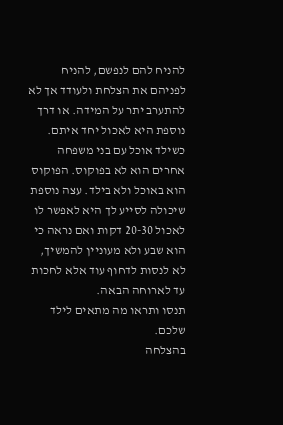להניח להם לנפשם, להניח לפניהם את הצלחת ולעודד אך לא להתערב יתר על המידה. או דרך נוספת היא לאכול יחד איתם. כשילד אוכל עם בני משפחה אחרים הוא לא בפוקוס. הפוקוס הוא באוכל ולא בילד. עצה נוספת שיכולה לסייע לך היא לאפשר לו לאכול 20-30 דקות ואם נראה כי הוא שבע ולא מעוניין להמשיך, לא לנסות לדחוף עוד אלא לחכות עד לארוחה הבאה.
תנסו ותראו מה מתאים לילד שלכם.
בהצלחה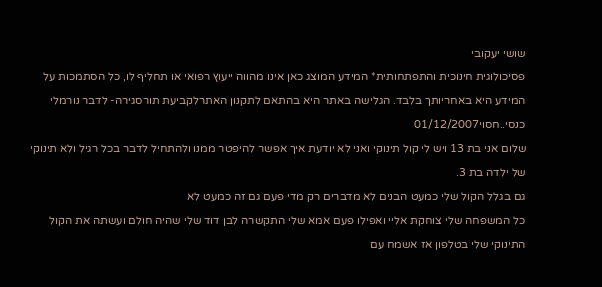שושי יעקובי
פסיכולוגית חינוכית והתפתחותית* המידע המוצג כאן אינו מהווה ייעוץ רפואי או תחליף לו, כל הסתמכות על המידע היא באחריותך בלבד. הגלישה באתר היא בהתאם לתקנון האתרלקביעת תורסגירה- לדבר נורמלי כנסי..חסוי01/12/2007
שלום אני בת 13 ויש לי קול תינוקי ואני לא יודעת איך אפשר להיפטר ממנו ולהתחיל לדבר בכל רגיל ולא תינוקי של ילדה בת 3.
גם בגלל הקול שלי כמעט הבנים לא מדברים רק מדי פעם גם זה כמעט לא
כל המשפחה שלי צוחקת אליי ואפילו פעם אמא שלי התקשרה לבן דוד שלי שהיה חולם ועשתה את הקול התינוקי שלי בטלפון אז אשמח עם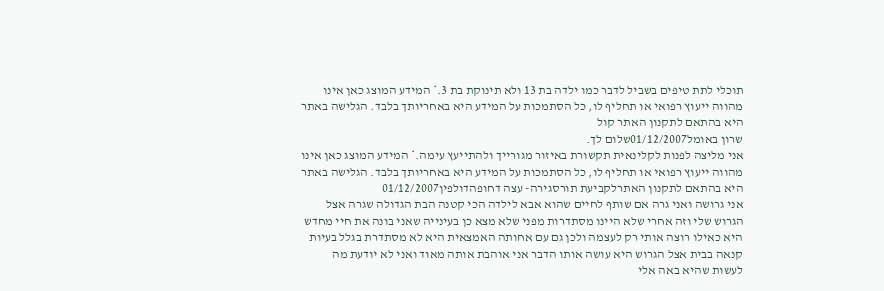תוכלי לתת טיפים בשביל לדבר כמו ילדה בת 13 ולא תינוקת בת 3.* המידע המוצג כאן אינו מהווה ייעוץ רפואי או תחליף לו, כל הסתמכות על המידע היא באחריותך בלבד. הגלישה באתר היא בהתאם לתקנון האתר קול
שרון באומל01/12/2007שלום לך.
אני מליצה לפנות לקלינאית תקשורת באיזור מגורייך ולהתייעץ עימה.* המידע המוצג כאן אינו מהווה ייעוץ רפואי או תחליף לו, כל הסתמכות על המידע היא באחריותך בלבד. הגלישה באתר היא בהתאם לתקנון האתרלקביעת תורסגירה- עצה דחופהדולפין01/12/2007
אני גרושה ואני גרה אם שותף לחיים שהוא אבא לילדה הכי קטנה הבת הגדולה שגרה אצל הגרוש שלי וזה אחרי שלא היינו מסתדרות מפני שלא מצא כן בעינייה שאני בונה את חיי מחדש היא כאילו רוצה אותי רק לעצמה ולכן גם עם אחותה האמצאית היא לא מסתדרת בגלל בעיות קנאה בבית אצל הגרוש היא עושה אותו הדבר אני אוהבת אותה מאוד ואני לא יודעת מה לעשות שהיא באה אלי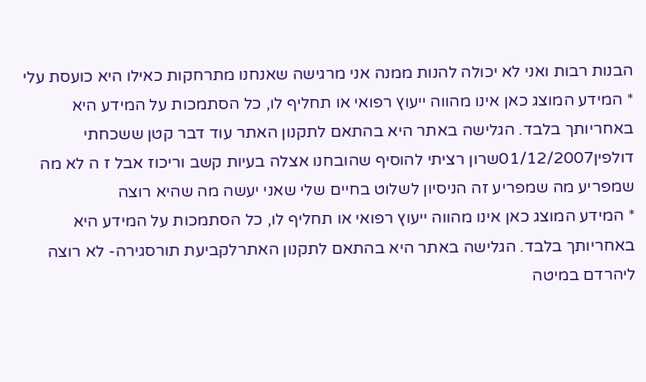הבנות רבות ואני לא יכולה להנות ממנה אני מרגישה שאנחנו מתרחקות כאילו היא כועסת עלי
* המידע המוצג כאן אינו מהווה ייעוץ רפואי או תחליף לו, כל הסתמכות על המידע היא באחריותך בלבד. הגלישה באתר היא בהתאם לתקנון האתר עוד דבר קטן ששכחתי
דולפין01/12/2007שרון רציתי להוסיף שהובחנו אצלה בעיות קשב וריכוז אבל ז ה לא מה שמפריע מה שמפריע זה הניסיון לשלוט בחיים שלי שאני יעשה מה שהיא רוצה
* המידע המוצג כאן אינו מהווה ייעוץ רפואי או תחליף לו, כל הסתמכות על המידע היא באחריותך בלבד. הגלישה באתר היא בהתאם לתקנון האתרלקביעת תורסגירה- לא רוצה ליהרדם במיטה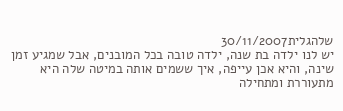שלהגלית30/11/2007
יש לנו ילדה בת שנה, ילדה טובה בכל המובנים, אבל שמגיע זמן שינה, והיא אכן עייפה, איך ששמים אותה במיטה שלה היא מתעוררת ומתחילה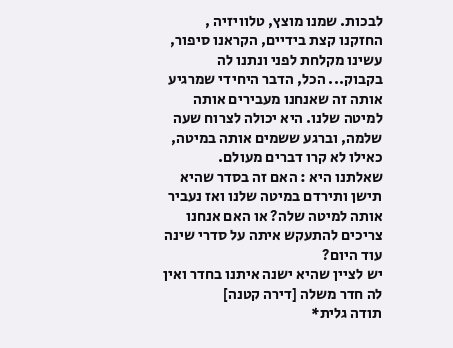לבכות. שמנו מוצץ, טלוויזיה , החזקנו קצת בידיים, הקראנו סיפור, עשינו מקלחת לפני ונתנו לה בקבוק... הכל, הדבר היחידי שמרגיע אותה זה שאנחנו מעבירים אותה למיטה שלנו. היא יכולה לצרוח שעה שלמה, וברגע ששמים אותה במיטה, כאילו לא קרו דברים מעולם.
שאלתנו היא : האם זה בסדר שהיא תישן ותירדם במיטה שלנו ואז נעביר אותה למיטה שלה? או האם אנחנו צריכים להתעקש איתה על סדרי שינה עוד היום?
יש לציין שהיא ישנה איתנו בחדר ואין לה חדר משלה [דירה קטנה]
תודה גלית*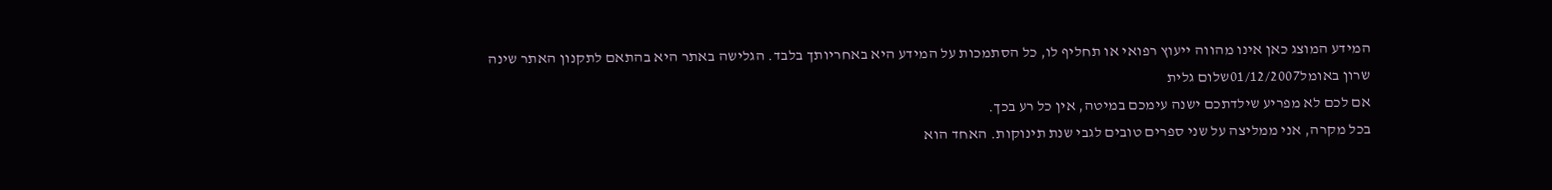המידע המוצג כאן אינו מהווה ייעוץ רפואי או תחליף לו, כל הסתמכות על המידע היא באחריותך בלבד. הגלישה באתר היא בהתאם לתקנון האתר שינה
שרון באומל01/12/2007שלום גלית
אם לכם לא מפריע שילדתכם ישנה עימכם במיטה, אין כל רע בכך.
בכל מקרה, אני ממליצה על שני ספרים טובים לגבי שנת תינוקות. האחד הוא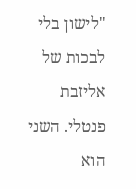"לישון בלי לבכות של אליזבת פנטלי. השני הוא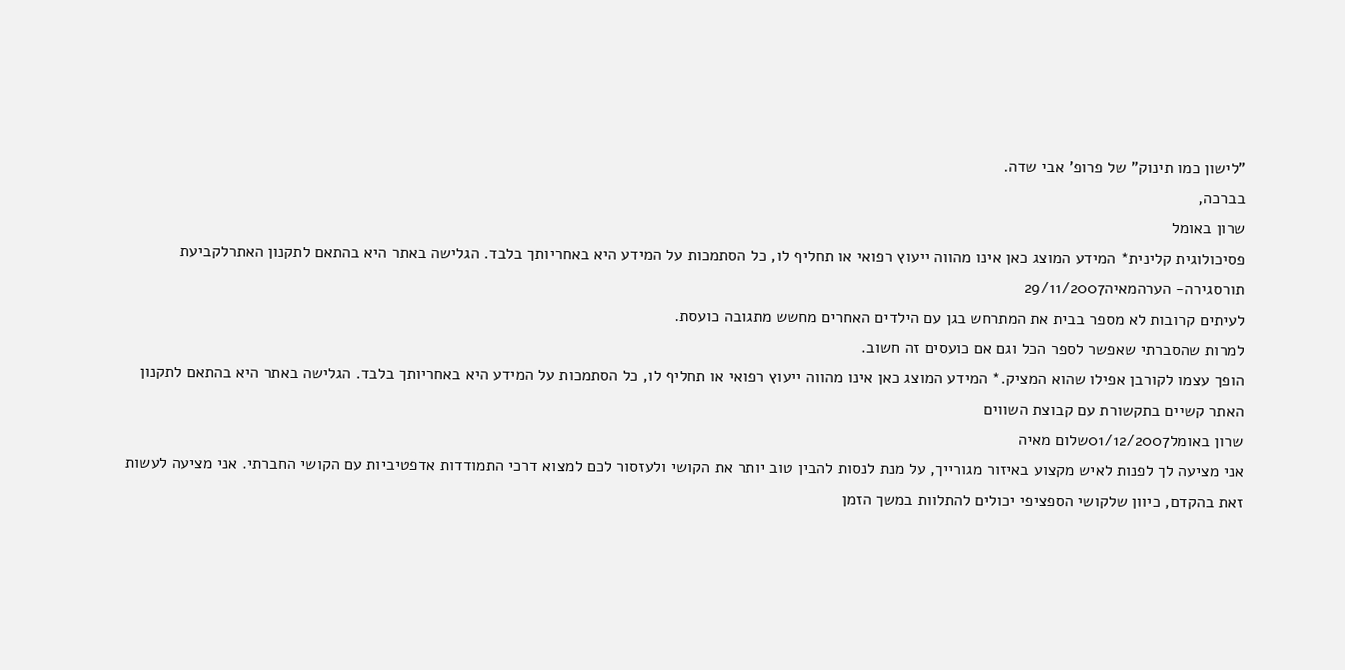"לישון כמו תינוק" של פרופ' אבי שדה.
בברכה,
שרון באומל
פסיכולוגית קלינית* המידע המוצג כאן אינו מהווה ייעוץ רפואי או תחליף לו, כל הסתמכות על המידע היא באחריותך בלבד. הגלישה באתר היא בהתאם לתקנון האתרלקביעת תורסגירה- הערהמאיה29/11/2007
לעיתים קרובות לא מספר בבית את המתרחש בגן עם הילדים האחרים מחשש מתגובה כועסת.
למרות שהסברתי שאפשר לספר הכל וגם אם כועסים זה חשוב.
הופך עצמו לקורבן אפילו שהוא המציק.* המידע המוצג כאן אינו מהווה ייעוץ רפואי או תחליף לו, כל הסתמכות על המידע היא באחריותך בלבד. הגלישה באתר היא בהתאם לתקנון האתר קשיים בתקשורת עם קבוצת השווים
שרון באומל01/12/2007שלום מאיה
אני מציעה לך לפנות לאיש מקצוע באיזור מגורייך, על מנת לנסות להבין טוב יותר את הקושי ולעזסור לכם למצוא דרכי התמודדות אדפטיביות עם הקושי החברתי. אני מציעה לעשות זאת בהקדם, כיוון שלקושי הספציפי יכולים להתלוות במשך הזמן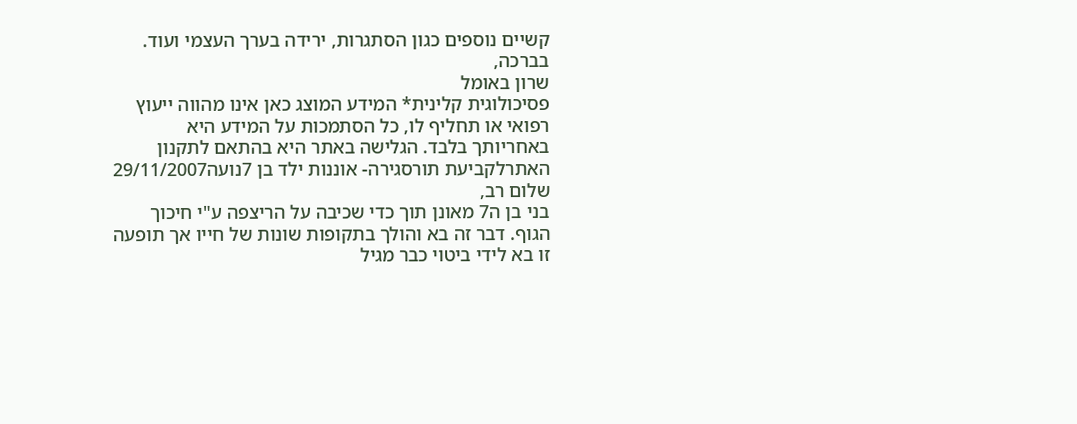קשיים נוספים כגון הסתגרות, ירידה בערך העצמי ועוד.
בברכה,
שרון באומל
פסיכולוגית קלינית* המידע המוצג כאן אינו מהווה ייעוץ רפואי או תחליף לו, כל הסתמכות על המידע היא באחריותך בלבד. הגלישה באתר היא בהתאם לתקנון האתרלקביעת תורסגירה- אוננות ילד בן 7נועה29/11/2007
שלום רב,
בני בן ה7 מאונן תוך כדי שכיבה על הריצפה ע"י חיכוך הגוף. דבר זה בא והולך בתקופות שונות של חייו אך תופעה זו בא לידי ביטוי כבר מגיל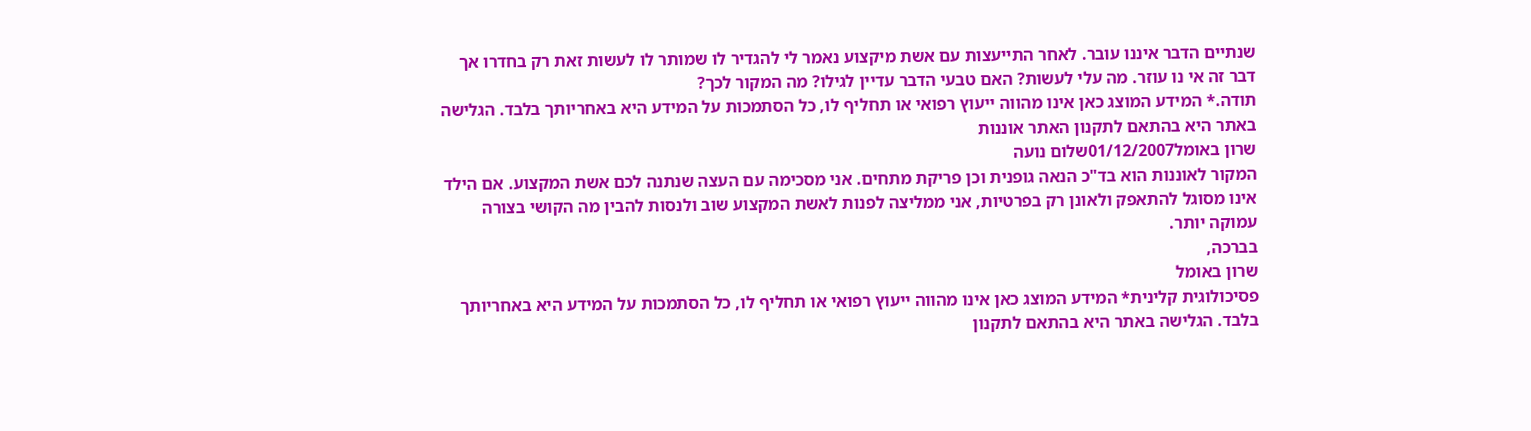שנתיים הדבר איננו עובר. לאחר התייעצות עם אשת מיקצוע נאמר לי להגדיר לו שמותר לו לעשות זאת רק בחדרו אך דבר זה אי נו עוזר. מה עלי לעשות? האם טבעי הדבר עדיין לגילו? מה המקור לכך?
תודה.* המידע המוצג כאן אינו מהווה ייעוץ רפואי או תחליף לו, כל הסתמכות על המידע היא באחריותך בלבד. הגלישה באתר היא בהתאם לתקנון האתר אוננות
שרון באומל01/12/2007שלום נועה
המקור לאוננות הוא בד"כ הנאה גופנית וכן פריקת מתחים. אני מסכימה עם העצה שנתנה לכם אשת המקצוע. אם הילד אינו מסוגל להתאפק ולאונן רק בפרטיות, אני ממליצה לפנות לאשת המקצוע שוב ולנסות להבין מה הקושי בצורה עמוקה יותר.
בברכה,
שרון באומל
פסיכולוגית קלינית* המידע המוצג כאן אינו מהווה ייעוץ רפואי או תחליף לו, כל הסתמכות על המידע היא באחריותך בלבד. הגלישה באתר היא בהתאם לתקנון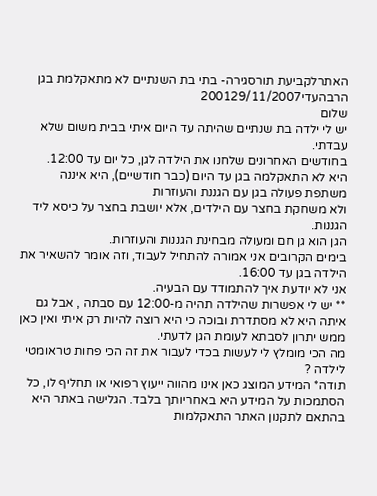האתרלקביעת תורסגירה- בתי בת השנתיים לא מתאקלמת בגן הרבהעדי200129/11/2007
שלום
יש לי ילדה בת שנתיים שהיתה עד היום איתי בבית משום שלא עבדתי.
בחודשים האחרונים שלחנו את הילדה לגן, כל יום עד 12:00.
היא לא התאקלמה בגן עד היום (כבר חודשיים), היא איננה משתפת פעולה בגן עם הגננת והעוזרות
ולא משחקת בחצר עם הילדים, אלא יושבת בחצר על כיסא ליד הגננות.
הגן הוא גן חם ומעולה מבחינת הגננות והעוזרות.
בימים הקרובים אני אמורה להתחיל לעבוד, וזה אומר להשאיר את הילדה בגן עד 16:00.
אני לא יודעת איך להתמודד עם הבעיה.
** יש לי אפשרות שהילדה תהיה מ-12:00 עם סבתה , אבל גם איתה היא לא מסתדרת ובוכה כי היא רוצה להיות רק איתי ואין כאן ממש יתרון לסבתא לעומת הגן לדעתי.
מה הכי מומלץ לי לעשות בכדי לעבור את זה הכי פחות טראומטי לילדה ?
תודה* המידע המוצג כאן אינו מהווה ייעוץ רפואי או תחליף לו, כל הסתמכות על המידע היא באחריותך בלבד. הגלישה באתר היא בהתאם לתקנון האתר התאקלמות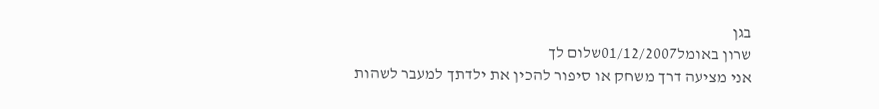בגן
שרון באומל01/12/2007שלום לך
אני מציעה דרך משחק או סיפור להכין את ילדתך למעבר לשהות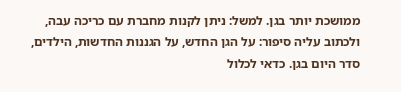ממושכת יותר בגן. למשל: ניתן לקנות מחברת עם כריכה עבה, ולכתוב עליה סיפור: על הגן החדש, על הגננות החדשות, הילדים, סדר היום בגן. כדאי לכלול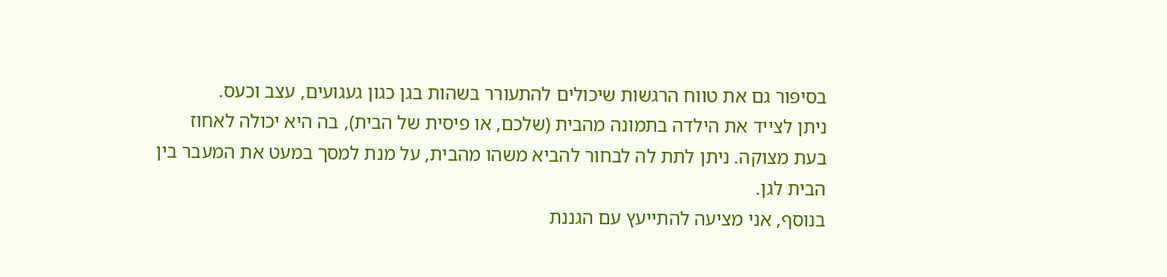בסיפור גם את טווח הרגשות שיכולים להתעורר בשהות בגן כגון געגועים, עצב וכעס.
ניתן לצייד את הילדה בתמונה מהבית (שלכם, או פיסית של הבית), בה היא יכולה לאחוז בעת מצוקה. ניתן לתת לה לבחור להביא משהו מהבית, על מנת למסך במעט את המעבר בין הבית לגן.
בנוסף, אני מציעה להתייעץ עם הגננת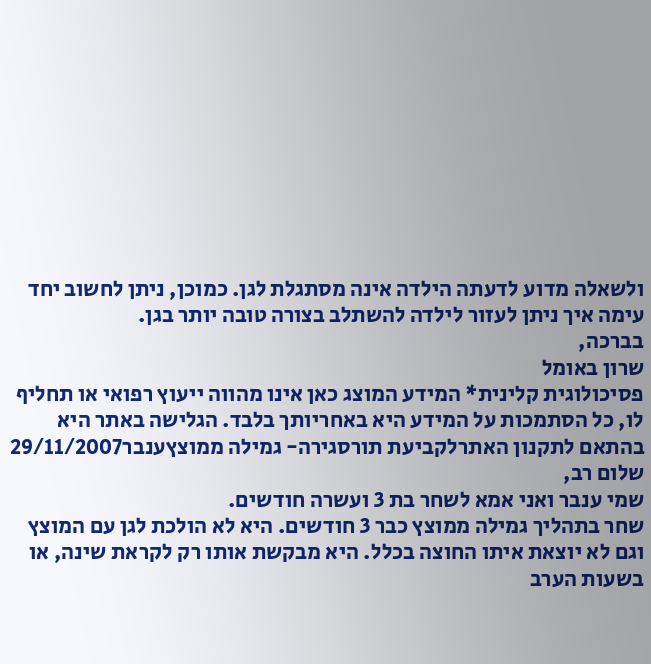ולשאלה מדוע לדעתה הילדה אינה מסתגלת לגן. כמוכן, ניתן לחשוב יחד עימה איך ניתן לעזור לילדה להשתלב בצורה טובה יותר בגן.
בברכה,
שרון באומל
פסיכולוגית קלינית* המידע המוצג כאן אינו מהווה ייעוץ רפואי או תחליף לו, כל הסתמכות על המידע היא באחריותך בלבד. הגלישה באתר היא בהתאם לתקנון האתרלקביעת תורסגירה- גמילה ממוצץענבר29/11/2007
שלום רב,
שמי ענבר ואני אמא לשחר בת 3 ועשרה חודשים.
שחר בתהליך גמילה ממוצץ כבר 3 חודשים. היא לא הולכת לגן עם המוצץ וגם לא יוצאת איתו החוצה בכלל. היא מבקשת אותו רק לקראת שינה, או בשעות הערב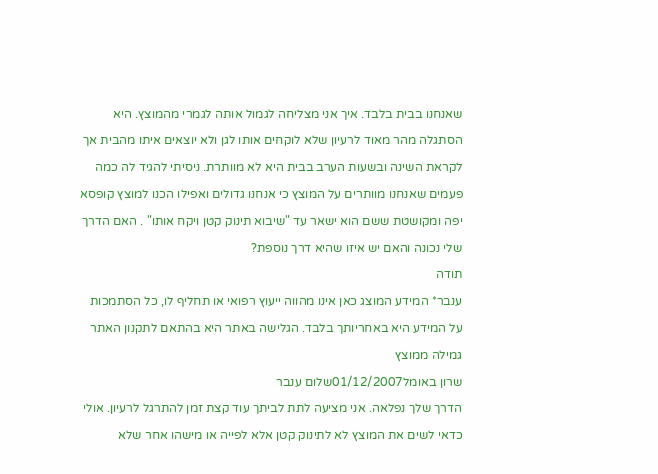שאנחנו בבית בלבד. איך אני מצליחה לגמול אותה לגמרי מהמוצץ. היא הסתגלה מהר מאוד לרעיון שלא לוקחים אותו לגן ולא יוצאים איתו מהבית אך לקראת השינה ובשעות הערב בבית היא לא מוותרת. ניסיתי להגיד לה כמה פעמים שאנחנו מוותרים על המוצץ כי אנחנו גדולים ואפילו הכנו למוצץ קופסא יפה ומקושטת ששם הוא ישאר עד "שיבוא תינוק קטן ויקח אותו" . האם הדרך שלי נכונה והאם יש איזו שהיא דרך נוספת?
תודה
ענבר* המידע המוצג כאן אינו מהווה ייעוץ רפואי או תחליף לו, כל הסתמכות על המידע היא באחריותך בלבד. הגלישה באתר היא בהתאם לתקנון האתר גמילה ממוצץ
שרון באומל01/12/2007שלום ענבר
הדרך שלך נפלאה. אני מציעה לתת לביתך עוד קצת זמן להתרגל לרעיון. אולי כדאי לשים את המוצץ לא לתינוק קטן אלא לפייה או מישהו אחר שלא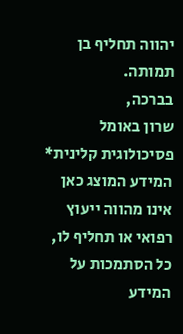יהווה תחליף בן תמותה.
בברכה,
שרון באומל
פסיכולוגית קלינית* המידע המוצג כאן אינו מהווה ייעוץ רפואי או תחליף לו, כל הסתמכות על המידע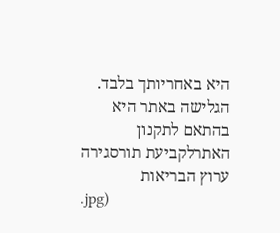היא באחריותך בלבד. הגלישה באתר היא בהתאם לתקנון האתרלקביעת תורסגירה
ערוץ הבריאות
.jpg)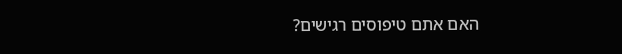האם אתם טיפוסים רגישים?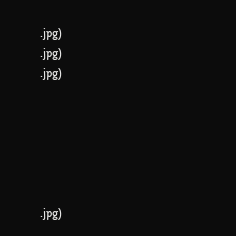.jpg)
.jpg)
.jpg)






.jpg)